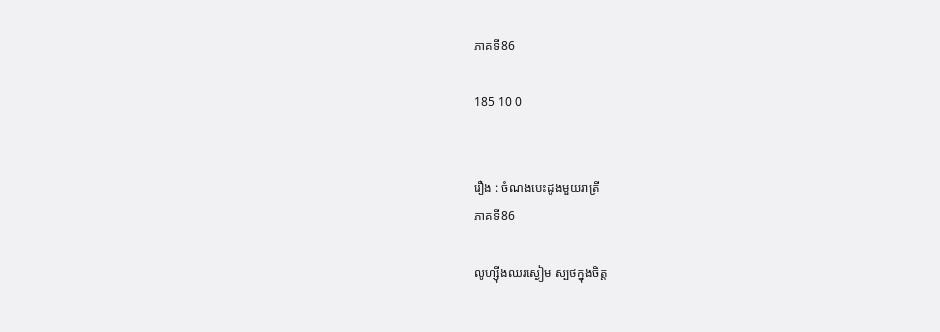ភាគទី86

185 10 0


រឿង : ចំណងបេះដូងមួយរាត្រី
ភាគទី86

លូហ្ស៊ីងឈរស្ងៀម ស្បថក្នុងចិត្ត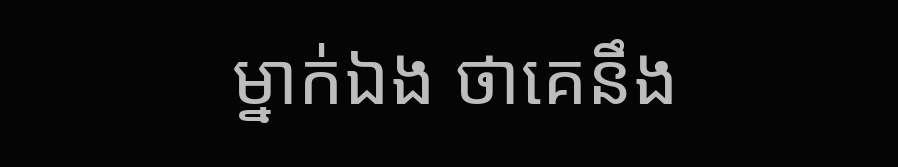ម្នាក់ឯង ថាគេនឹង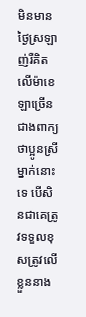មិនមានថ្ងៃស្រឡាញ់រឺគិតលើម៉ាខេឡាច្រើនជាងពាក្យថាប្អូនស្រីម្នាក់នោះទេ បើសិនជាគេត្រូវទទួលខុសត្រូវលើខ្លួននាង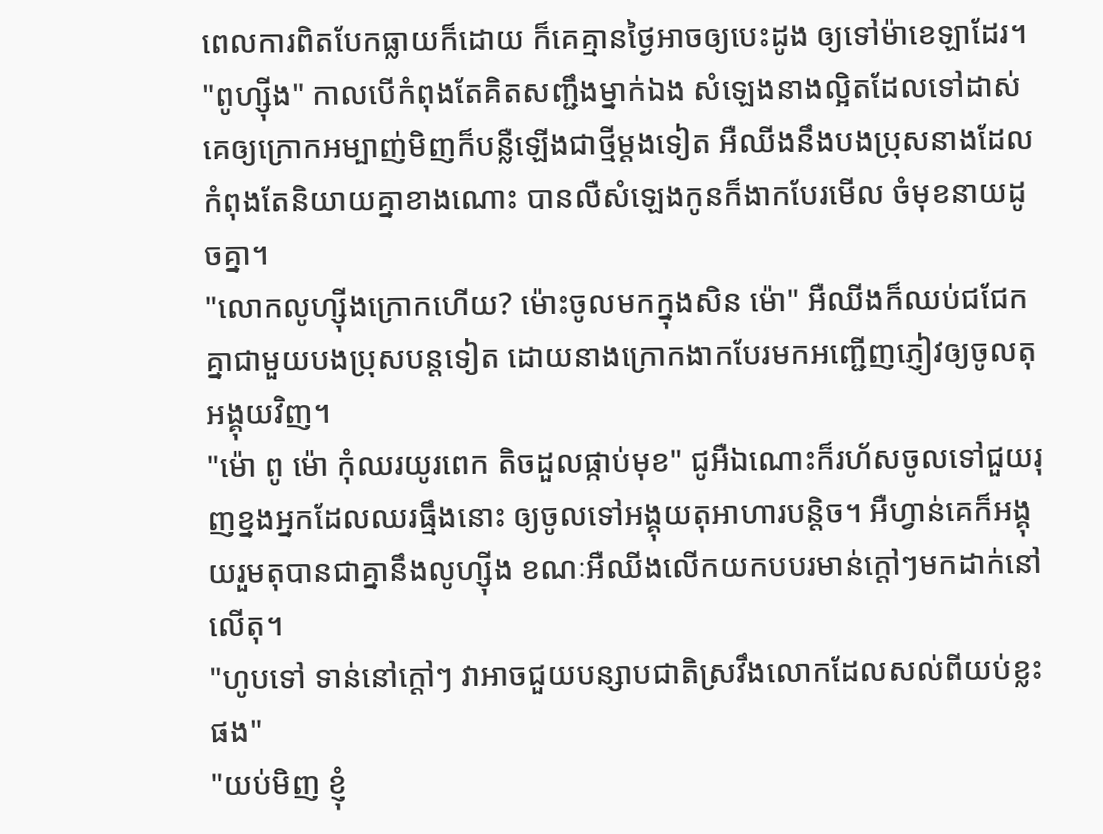ពេលការពិតបែកធ្លាយក៏ដោយ ក៏គេគ្មានថ្ងៃអាចឲ្យបេះដូង ឲ្យទៅម៉ាខេឡាដែរ។
"ពូហ្ស៊ីង" កាលបើកំពុងតែគិតសញ្ជឹងម្នាក់ឯង សំឡេងនាងល្អិតដែលទៅដាស់គេឲ្យក្រោកអម្បាញ់មិញក៏បន្លឺឡើងជាថ្មីម្ដងទៀត អឺឈីងនឹងបងប្រុសនាងដែលកំពុងតែនិយាយគ្នាខាងណោះ បានលឺសំឡេងកូនក៏ងាកបែរមើល ចំមុខនាយដូចគ្នា។
"លោកលូហ្ស៊ីងក្រោកហើយ? ម៉ោះចូលមកក្នុងសិន ម៉ោ" អឺឈីងក៏ឈប់ជជែកគ្នាជាមួយបងប្រុសបន្តទៀត ដោយនាងក្រោកងាកបែរមកអញ្ជើញភ្ញៀវឲ្យចូលតុអង្គុយវិញ។
"ម៉ោ ពូ ម៉ោ កុំឈរយូរពេក តិចដួលផ្កាប់មុខ" ជូអឺឯណោះក៏រហ័សចូលទៅជួយរុញខ្នងអ្នកដែលឈរធ្មឹងនោះ ឲ្យចូលទៅអង្គុយតុអាហារបន្តិច។ អឺហ្វាន់គេក៏អង្គុយរួមតុបានជាគ្នានឹងលូហ្ស៊ីង ខណៈអឺឈីងលើកយកបបរមាន់ក្ដៅៗមកដាក់នៅលើតុ។
"ហូបទៅ ទាន់នៅក្ដៅៗ វាអាចជួយបន្សាបជាតិស្រវឹងលោកដែលសល់ពីយប់ខ្លះផង"
"យប់មិញ ខ្ញុំ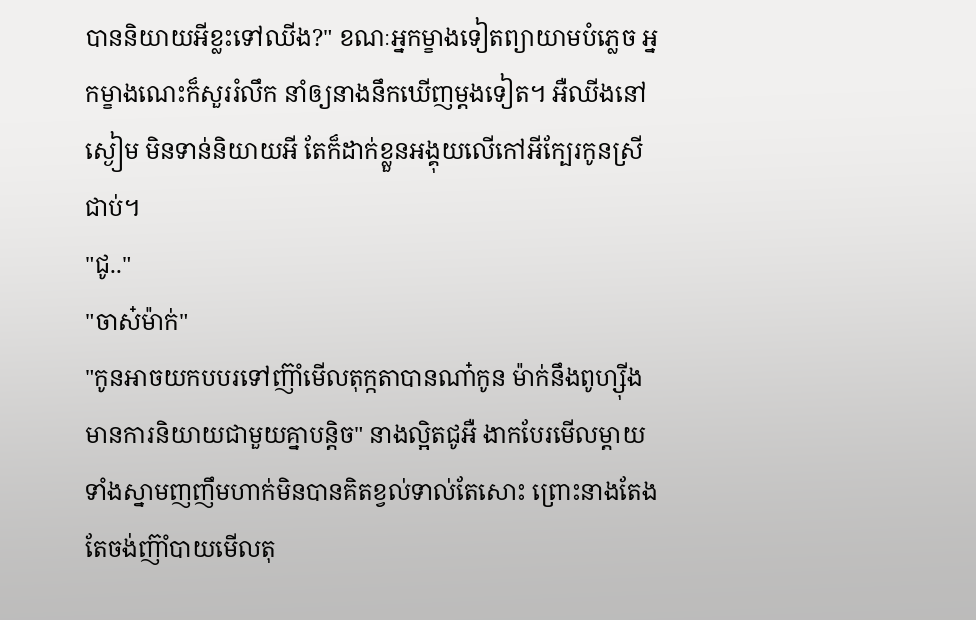បាននិយាយអីខ្លះទៅឈីង?" ខណៈអ្នកម្ខាងទៀតព្យាយាមបំភ្លេច អ្នកម្ខាងណេះក៏សួររំលឹក នាំឲ្យនាងនឹកឃើញម្ដងទៀត។ អឺឈីងនៅស្ងៀម មិនទាន់និយាយអី តែក៏ដាក់ខ្លួនអង្គុយលើកៅអីក្បែរកូនស្រីជាប់។
"ជូ.."
"ចាស៎ម៉ាក់"
"កូនអាចយកបបរទៅញ៊ាំមើលតុក្កតាបានណា៎កូន ម៉ាក់នឹងពូហ្ស៊ីងមានការនិយាយជាមួយគ្នាបន្តិច" នាងល្អិតជូអឺ ងាកបែរមើលម្ដាយទាំងស្នាមញញឹមហាក់មិនបានគិតខ្វល់ទាល់តែសោះ ព្រោះនាងតែងតែចង់ញ៊ាំបាយមើលតុ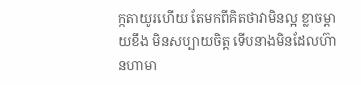ក្កតាយូរហើយ តែមកពីគិតថាវាមិនល្អ ខ្លាចម្ដាយខឹង មិនសប្បាយចិត្ត ទើបនាងមិនដែលហ៊ានហាមា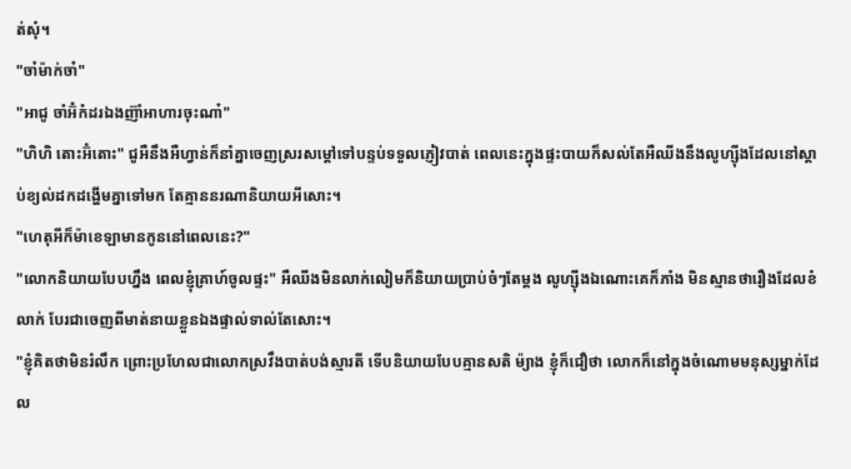ត់សុំ។
"ចា៎ម៉ាក់ចា៎"
"អាជូ ចាំអ៊ំកំដរឯងញ៊ាំអាហារចុះណា៎"
"ហិហិ តោះអ៊ំតោះ" ជូអឺនឹងអឺហ្វាន់ក៏នាំគ្នាចេញស្ររសម្តៅទៅបន្ទប់ទទួលភ្ញៀវបាត់ ពេលនេះក្នុងផ្ទះបាយក៏សល់តែអឺឈីងនឹងលូហ្ស៊ីងដែលនៅស្ដាប់ខ្យល់ដកដង្ហើមគ្នាទៅមក តែគ្មាននរណានិយាយអីសោះ។
"ហេតុអីក៏ម៉ាខេឡាមានកូននៅពេលនេះ?"
"លោកនិយាយបែបហ្នឹង ពេលខ្ញុំគ្រាហ៍ចូលផ្ទះ" អឺឈីងមិនលាក់លៀមក៏និយាយប្រាប់ចំៗតែម្ដង លូហ្ស៊ីងឯណោះគេក៏ភាំង មិនស្មានថារឿងដែលខំលាក់ បែរជាចេញពីមាត់នាយខ្លួនឯងផ្ទាល់ទាល់តែសោះ។
"ខ្ញុំគិតថាមិនរំលឹក ព្រោះប្រហែលជាលោកស្រវឹងបាត់បង់ស្មារតី ទើបនិយាយបែបគ្មានសតិ ម៉្យាង ខ្ញុំក៏ជឿថា លោកក៏នៅក្នុងចំណោមមនុស្សម្នាក់ដែល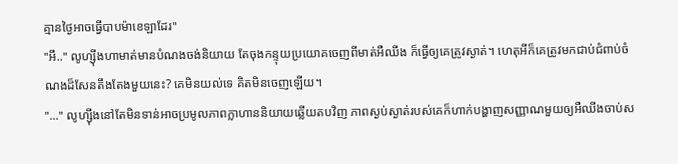គ្មានថ្ងៃអាចធ្វើបាបម៉ាខេឡាដែរ"
"អឹ.." លូហ្ស៊ីងហាមាត់មានបំណងចង់និយាយ តែចុងកន្ទុយប្រយោគចេញពីមាត់អឺឈីង ក៏ធ្វើឲ្យគេត្រូវស្ងាត់។ ហេតុអីក៏គេត្រូវមកជាប់ជំពាប់ចំណងដ៏សែនតឹងតែងមួយនេះ? គេមិនយល់ទេ គិតមិនចេញឡើយ។
"..." លូហ្ស៊ីងនៅតែមិនទាន់អាចប្រមូលភាពក្លាហាននិយាយឆ្លើយតបវិញ ភាពស្ងប់ស្ងាត់របស់គេក៏ហាក់បង្ហាញសញ្ញាណមួយឲ្យអឺឈីងចាប់ស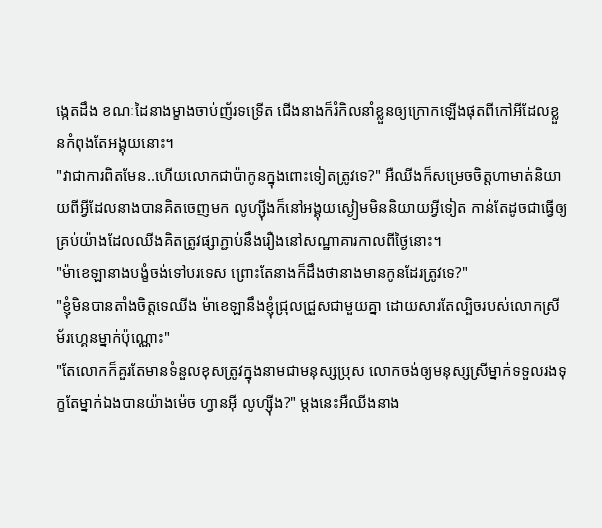ង្កេតដឹង ខណៈដៃនាងម្ខាងចាប់ញ័រទទ្រើត ជើងនាងក៏រំកិលនាំខ្លួនឲ្យក្រោកឡើងផុតពីកៅអីដែលខ្លួនកំពុងតែអង្គុយនោះ។
"វាជាការពិតមែន..ហើយលោកជាប៉ាកូនក្នុងពោះទៀតត្រូវទេ?" អឺឈីងក៏សម្រេចចិត្តហាមាត់និយាយពីអ្វីដែលនាងបានគិតចេញមក លូហ្ស៊ីងក៏នៅអង្គុយស្ងៀមមិននិយាយអ្វីទៀត កាន់តែដូចជាធ្វើឲ្យគ្រប់យ៉ាងដែលឈីងគិតត្រូវផ្សាភ្ជាប់នឹងរឿងនៅសណ្ឋាគារកាលពីថ្ងៃនោះ។
"ម៉ាខេឡានាងបង្ខំចង់ទៅបរទេស ព្រោះតែនាងក៏ដឹងថានាងមានកូនដែរត្រូវទេ?"
"ខ្ញុំមិនបានតាំងចិត្តទេឈីង ម៉ាខេឡានឹងខ្ញុំជ្រុលជ្រួសជាមួយគ្នា ដោយសារតែល្បិចរបស់លោកស្រីម័រហ្គេនម្នាក់ប៉ុណ្ណោះ"
"តែលោកក៏គួរតែមានទំនួលខុសត្រូវក្នុងនាមជាមនុស្សប្រុស លោកចង់ឲ្យមនុស្សស្រីម្នាក់ទទួលរងទុក្ខតែម្នាក់ឯងបានយ៉ាងម៉េច ហ្វានអ៊ី លូហ្ស៊ីង?" ម្ដងនេះអឺឈីងនាង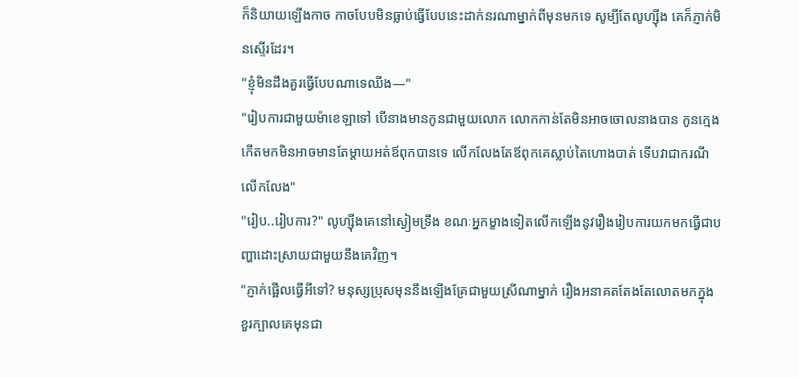ក៏និយាយឡើងកាច កាចបែបមិនធ្លាប់ធ្វើបែបនេះដាក់នរណាម្នាក់ពីមុនមកទេ សូម្បីតែលូហ្ស៊ីង គេក៏ភ្ញាក់មិនស្ទើរដែរ។
"ខ្ញុំមិនដឹងគួរធ្វើបែបណាទេឈីង—"
"រៀបការជាមួយម៉ាខេឡាទៅ បើនាងមានកូនជាមួយលោក លោកកាន់តែមិនអាចចោលនាងបាន កូនក្មេងកើតមកមិនអាចមានតែម្ដាយអត់ឪពុកបានទេ លើកលែងតែឪពុកគេស្លាប់តៃហោងបាត់ ទើបវាជាករណីលើកលែង"
"រៀប..រៀបការ?" លូហ្ស៊ីងគេនៅស្ងៀមទ្រឹង ខណៈអ្នកម្ខាងទៀតលើកឡើងនូវរឿងរៀបការយកមកធ្វើជាបញ្ហាដោះស្រាយជាមួយនឹងគេវិញ។
"ភ្ញាក់ផ្អើលធ្វើអីទៅ? មនុស្សប្រុសមុននឹងឡើងគ្រែជាមួយស្រីណាម្នាក់ រឿងអនាគតតែងតែលោតមកក្នុងខួរក្បាលគេមុនជា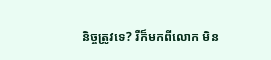និច្ចត្រូវទេ? រឺក៏មកពីលោក មិន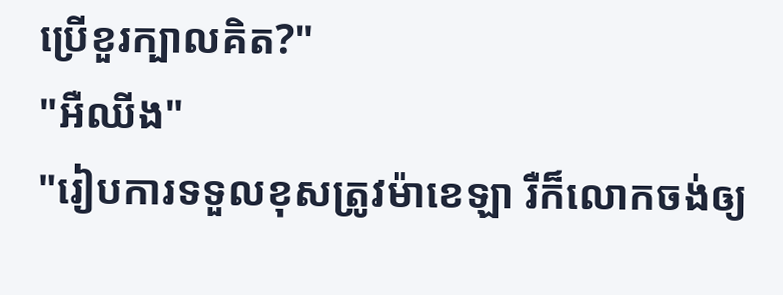ប្រើខួរក្បាលគិត?"
"អឺឈីង"
"រៀបការទទួលខុសត្រូវម៉ាខេឡា រឺក៏លោកចង់ឲ្យ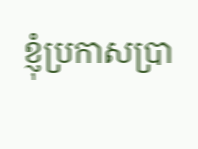ខ្ញុំប្រកាសប្រា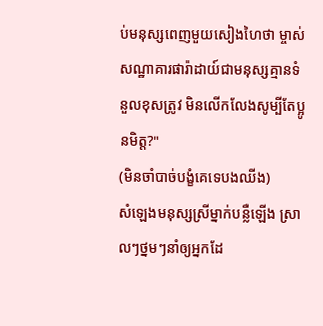ប់មនុស្សពេញមួយសៀងហៃថា ម្ចាស់សណ្ឋាគារផារ៉ាដាយ៍ជាមនុស្សគ្មានទំនួលខុសត្រូវ មិនលើកលែងសូម្បីតែប្អូនមិត្ត?"
(មិនចាំបាច់បង្ខំគេទេបងឈីង)
សំឡេងមនុស្សស្រីម្នាក់បន្លឺឡើង ស្រាលៗថ្នមៗនាំឲ្យអ្នកដែ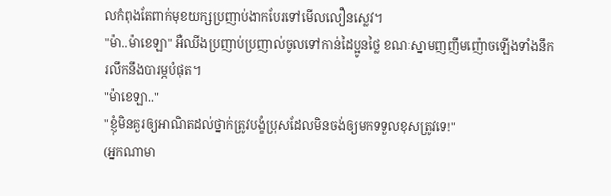លកំពុងតែពាក់មុខយក្សប្រញាប់ងាកបែរទៅមើលលឿនស្លេវ។
"ម៉ា..ម៉ាខេឡា" អឺឈីងប្រញាប់ប្រញាល់ចូលទៅកាន់ដៃប្អូនថ្លៃ ខណៈស្នាមញញឹមញ៉ោចឡើងទាំងនឹករលឹកនឹងបារម្ភបំផុត។
"ម៉ាខេឡា.."
"ខ្ញុំមិនគួរឲ្យអាណិតដល់ថ្នាក់ត្រូវបង្ខំប្រុសដែលមិនចង់ឲ្យមកទទួលខុសត្រូវទេ!"
(អ្នកណាមា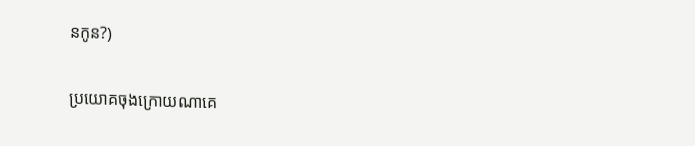នកូន?)

ប្រយោគចុងក្រោយណាគេ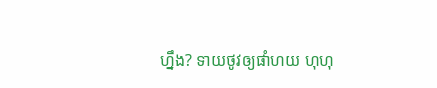ហ្នឹង? ទាយថូវឲ្យផាំហយ ហុហុ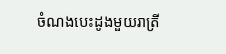ចំណងបេះដូងមួយរាត្រី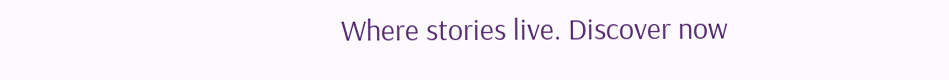Where stories live. Discover now